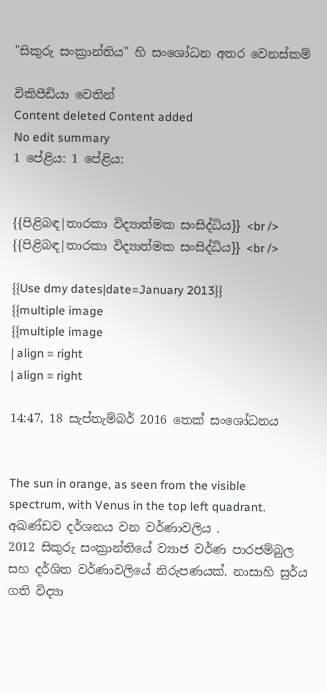"සිකුරු සංක්‍රාන්තිය" හි සංශෝධන අතර වෙනස්කම්

විකිපීඩියා වෙතින්
Content deleted Content added
No edit summary
1 පේළිය: 1 පේළිය:


{{පිළිබඳ|තාරකා විද්‍යාත්මක සංසිද්ධිය}} <br />
{{පිළිබඳ|තාරකා විද්‍යාත්මක සංසිද්ධිය}} <br />

{{Use dmy dates|date=January 2013}}
{{multiple image
{{multiple image
| align = right
| align = right

14:47, 18 සැප්තැම්බර් 2016 තෙක් සංශෝධනය


The sun in orange, as seen from the visible spectrum, with Venus in the top left quadrant.
අඛණ්ඩව දර්ශනය වන වර්ණාවලිය .
2012 සිකුරු සංක්‍රාන්තියේ ව්‍යාජ වර්ණ පාරජම්බුල සහ දර්ශිත වර්ණාවලියේ නිරුපණයක්. නාසාහි සුර්ය ගති විද්‍යා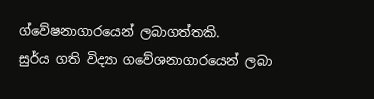ග්වේෂනාගාරයෙන් ලබාගත්තකි.
සුර්ය ගති විද්‍යා ගවේශනාගාරයෙන් ලබා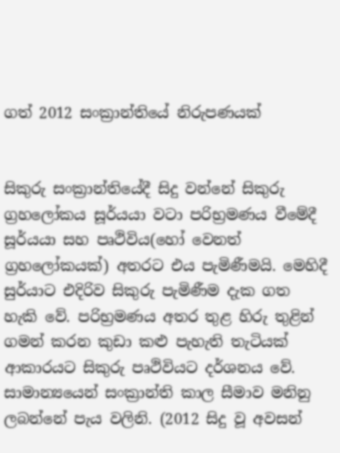ගත් 2012 සංක්‍රාන්තියේ නිරුපණයක්


සිකුරු සංක්‍රාන්තියේදී සිදු වන්නේ සිකුරු ග්‍රහලෝකය සූර්යයා වටා පරිභ්‍රමණය වීමේදී සූර්යයා සහ පෘථිවිය(හෝ වෙනත් ග්‍රහලෝකයක්) අතරට එය පැමිණීමයි. මෙහිදී සුර්යාට එදිරිව සිකුරු පැමිණීම දැක ගත හැකි වේ. පරිභ්‍රමණය අතර තුළ හිරු තුළින් ගමන් කරන කුඩා කළු පැහැති තැටියක් ආකාරයට සිකුරු පෘථිවියට දර්ශනය වේ. සාමාන්‍යයෙන් සංක්‍රාන්ති කාල සීමාව මනිනු ලබන්නේ පැය වලිනි. (2012 සිදු වූ අවසන්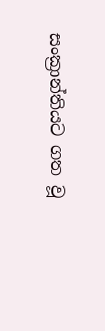සංක්‍රාන්තියට ගත වූ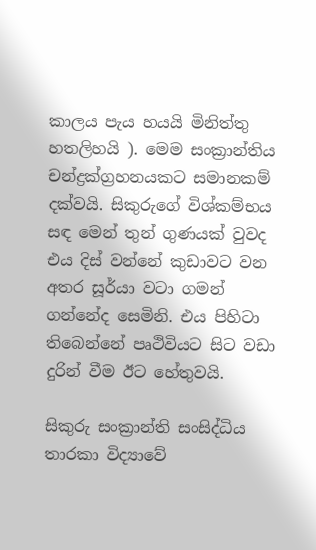කාලය පැය හයයි මිනිත්තු හතලිහයි ). මෙම සංක්‍රාන්තිය චන්ද්‍රක්ග්‍රහනයකට සමානකම් දක්වයි. සිකුරුගේ විශ්කම්භය සඳ මෙන් තුන් ගුණයක් වුවද එය දිස් වන්නේ කුඩාවට වන අතර සූර්යා වටා ගමන් ගන්නේද සෙමිනි. එය පිහිටා තිබෙන්නේ පෘථිවියට සිට වඩා දුරින් වීම ඊට හේතුවයි.

සිකුරු සංක්‍රාන්ති සංසිද්ධිය තාරකා විද්‍යාවේ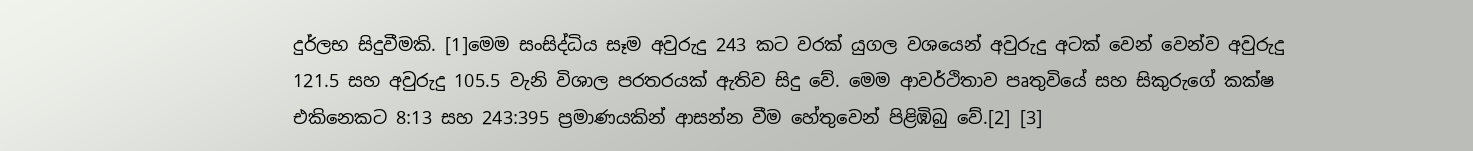දුර්ලභ සිදුවීමකි. [1]මෙම සංසිද්ධිය සෑම අවුරුදු 243 කට වරක් යුගල වශයෙන් අවුරුදු අටක් වෙන් වෙන්ව අවුරුදු 121.5 සහ අවුරුදු 105.5 වැනි විශාල පරතරයක් ඇතිව සිදු වේ. මෙම ආවර්ථිතාව පෘතුවියේ සහ සිකුරුගේ කක්ෂ එකිනෙකට 8:13 සහ 243:395 ප්‍රමාණයකින් ආසන්න වීම හේතුවෙන් පිළිඹිබු වේ.[2] [3]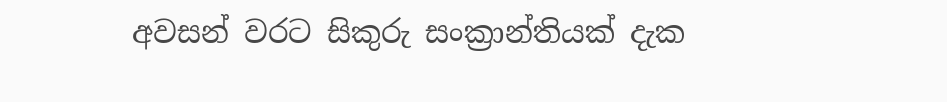අවසන් වරට සිකුරු සංක්‍රාන්තියක් දැක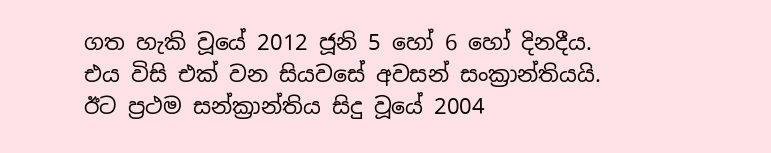ගත හැකි වූයේ 2012 ජූනි 5 හෝ 6 හෝ දිනදීය. එය විසි එක් වන සියවසේ අවසන් සංක්‍රාන්තියයි. ඊට ප්‍රථම සන්ක්‍රාන්තිය සිදු වූයේ 2004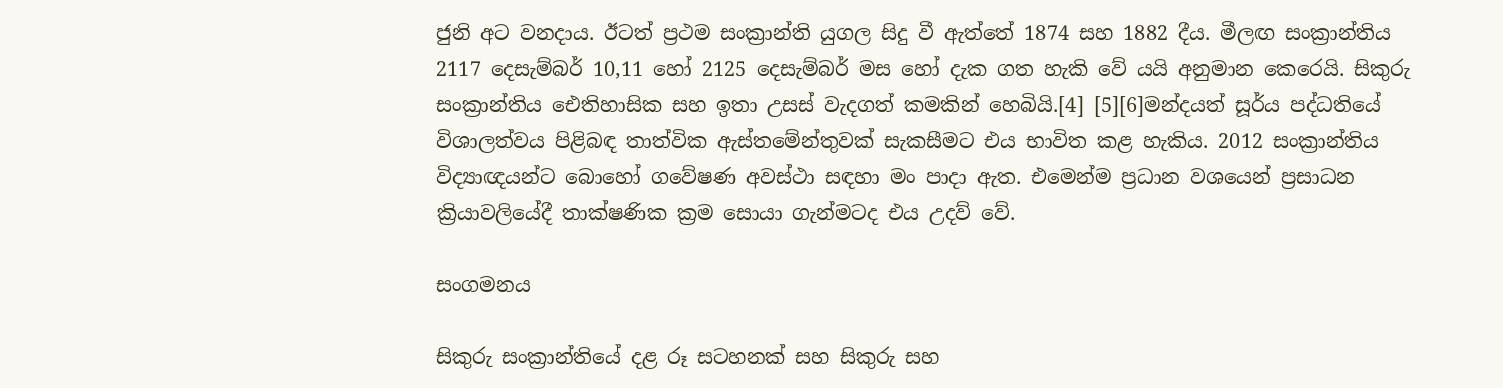ජුනි අට වනදාය. ඊටත් ප්‍රථම සංක්‍රාන්ති යුගල සිදු වී ඇත්තේ 1874 සහ 1882 දීය. මීලඟ සංක්‍රාන්තිය 2117 දෙසැම්බර් 10,11 හෝ 2125 දෙසැම්බර් මස හෝ දැක ගත හැකි වේ යයි අනුමාන කෙරෙයි. සිකුරු සංක්‍රාන්තිය ඓතිහාසික සහ ඉතා උසස් වැදගත් කමකින් හෙබියි.[4] [5][6]මන්දයත් සූර්ය පද්ධතියේ විශාලත්වය පිළිබඳ තාත්වික ඇස්තමේන්තුවක් සැකසීමට එය භාවිත කළ හැකිය. 2012 සංක්‍රාන්තිය විද්‍යාඥයන්ට බොහෝ ගවේෂණ අවස්ථා සඳහා මං පාදා ඇත. එමෙන්ම ප්‍රධාන වශයෙන් ප්‍රසාධන ක්‍රියාවලියේදී තාක්ෂණික ක්‍රම සොයා ගැන්මටද එය උදව් වේ.

සංගමනය

සිකුරු සංක්‍රාන්තියේ දළ රූ සටහනක් සහ සිකුරු සහ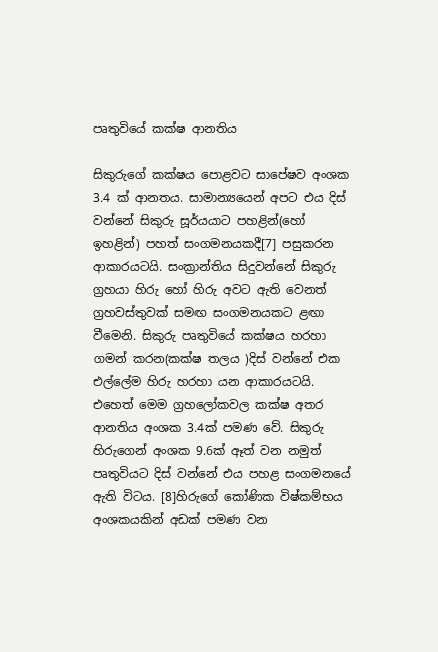පෘතුවියේ කක්ෂ ආනතිය

සිකුරුගේ කක්ෂය පොළවට සාපේෂව අංශක 3.4 ක් ආනතය. සාමාන්‍යයෙන් අපට එය දිස් වන්නේ සිකුරු සූර්යයාට පහළින්(හෝ ඉහළින්) පහත් සංගමනයකදී[7] පසුකරන ආකාරයටයි. සංක්‍රාන්තිය සිදුවන්නේ සිකුරු ග්‍රහයා හිරු හෝ හිරු අවට ඇති වෙනත් ග්‍රහවස්තුවක් සමඟ සංගමනයකට ළඟා වීමෙනි. සිකුරු පෘතුවියේ කක්ෂය හරහා ගමන් කරන(කක්ෂ තලය )දිස් වන්නේ එක එල්ලේම හිරු හරහා යන ආකාරයටයි. එහෙත් මෙම ග්‍රහලෝකවල කක්ෂ අතර ආනතිය අංශක 3.4ක් පමණ වේ. සිකුරු හිරුගෙන් අංශක 9.6ක් ඈත් වන නමුත් පෘතුවියට දිස් වන්නේ එය පහළ සංගමනයේ ඇති විටය. [8]හිරුගේ කෝණික විෂ්කම්භය අංශකයකින් අඩක් පමණ වන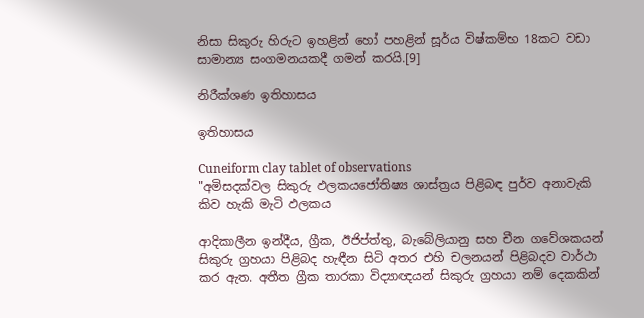නිසා සිකුරු හිරුට ඉහළින් හෝ පහළින් සූර්ය විෂ්කම්භ 18කට වඩා සාමාන්‍ය සංගමනයකදී ගමන් කරයි.[9]

නිරීක්ශණ ඉතිහාසය

ඉතිහාසය

Cuneiform clay tablet of observations
"අමිසදක්වල සිකුරු ඵලකයජෝතිෂ්‍ය ශාස්ත්‍රය පිළිබඳ පුර්ව අනාවැකි කිව හැකි මැටි ඵලකය

ආදිකාලීන ඉන්දීය, ග්‍රීක, ඊජිප්ත්තු, බැබේලියානු සහ චීන ගවේශකයන් සිකුරු ග්‍රහයා පිළිබද හැඳීන සිටි අතර එහි චලනයන් පිළිබදව වාර්ථා කර ඇත. අතීත ග්‍රීක තාරකා විද්‍යාඥයන් සිකුරු ග්‍රහයා නම් දෙකකින්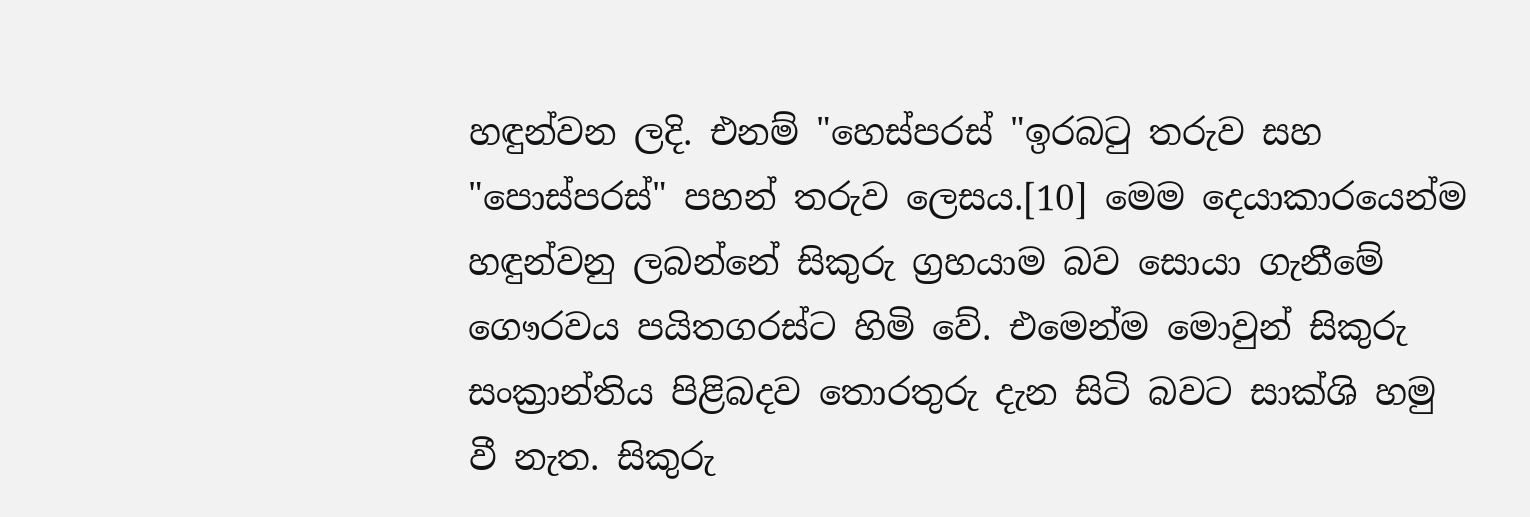හඳුන්වන ලදි. එනම් "හෙස්පරස් "ඉරබටු තරුව සහ "පොස්පරස්" පහන් තරුව ලෙසය.[10] මෙම දෙයාකාරයෙන්ම හඳුන්වනු ලබන්නේ සිකුරු ග්‍රහයාම බව සොයා ගැනීමේ ගෞරවය පයිතගරස්ට හිමි වේ. එමෙන්ම මොවුන් සිකුරු සංක්‍රාන්තිය පිළිබදව තොරතුරු දැන සිටි බවට සාක්ශි හමු වී නැත. සිකුරු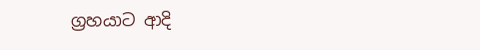ග්‍රහයාට ආදි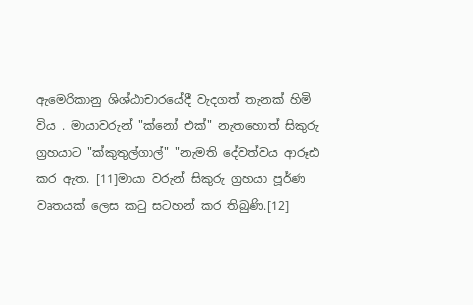ඇමෙරිකානු ශිශ්ඨාචාරයේදී වැදගත් තැනක් හිමි විය . මායාවරුන් "ක්නෝ එක්" නැතහොත් සිකුරු ග්‍රහයාට "ක්කුතුල්ගාල්" "නැමති දේවත්වය ආරූඪ කර ඇත. [11]මායා වරුන් සිකුරු ග්‍රහයා පූර්ණ වෘතයක් ලෙස කටු සටහන් කර තිබුණි.[12]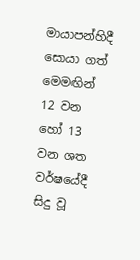මායාපන්හිදී සොයා ගත් මෙමඟින් 12 වන හෝ 13 වන ශත වර්ෂයේදී සිදු වූ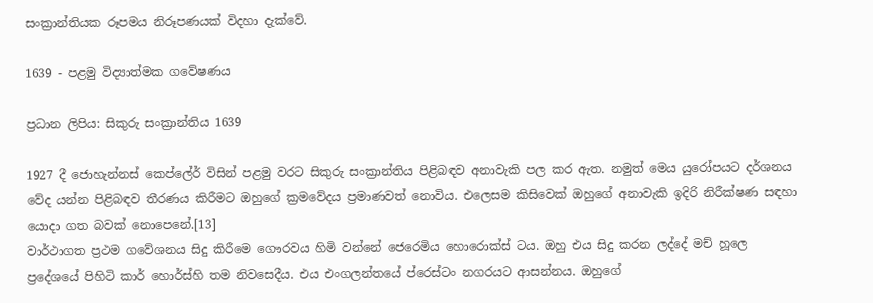සංක්‍රාන්තියක රූපමය නිරූපණයක් විදහා දැක්වේ.

1639 - පළමු විද්‍යාත්මක ගවේෂණය

ප්‍රධාන ලිපිය: සිකුරු සංක්‍රාන්තිය 1639

1927 දී ජොහැන්නස් කෙප්ලේර් විසින් පළමු වරට සිකුරු සංක්‍රාන්තිය පිළිබඳව අනාවැකි පල කර ඇත. නමුත් මෙය යුරෝපයට දර්ශනය වේද යන්න පිළිබඳව තීරණය කිරීමට ඔහුගේ ක්‍රමවේදය ප්‍රමාණවත් නොවිය. එලෙසම කිසිවෙක් ඔහුගේ අනාවැකි ඉදිරි නිරීක්ෂණ සඳහා යොදා ගත බවක් නොපෙනේ.[13]
වාර්ථාගත ප්‍රථම ගවේශනය සිදු කිරීමෙ ගෞරවය හිමි වන්නේ ජෙරෙමිය හොරොක්ස් ටය. ඔහු එය සිදු කරන ලද්දේ මච් හූලෙ ප්‍රදේශයේ පිහිටි කාර් හොර්ස්හි තම නිවසෙදීය. එය එංගලන්තයේ ප්රෙස්ටං නගරයට ආසන්නය. ඔහුගේ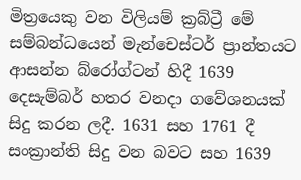මිත්‍රයෙකු වන විලියම් ක්‍රබ්ට්‍රී මේ සම්බන්ධයෙන් මැන්චෙස්ටර් ප්‍රාන්තයට ආසන්න බ්රෝග්ටන් හිදී 1639 දෙසැම්බර් හතර වනදා ගවේශනයක් සිදු කරන ලදී. 1631 සහ 1761 දී සංක්‍රාන්ති සිදු වන බවට සහ 1639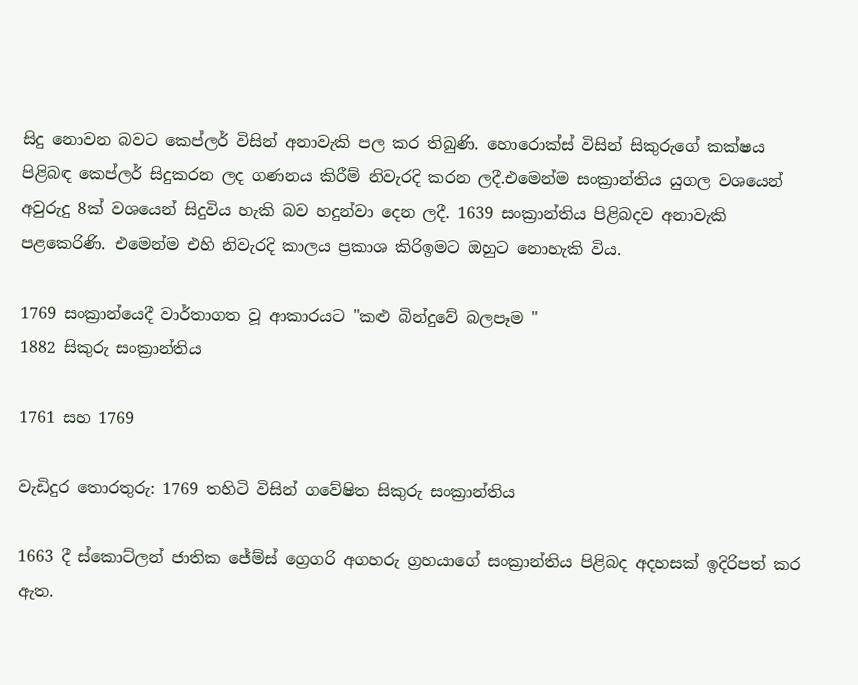සිදු නොවන බවට කෙප්ලර් විසින් අනාවැකි පල කර තිබුණි. හොරොක්ස් විසින් සිකුරුගේ කක්ෂය පිළිබඳ කෙප්ලර් සිදුකරන ලද ගණනය කිරීම් නිවැරදි කරන ලදී.එමෙන්ම සංක්‍රාන්තිය යුගල වශයෙන් අවුරුදු 8ක් වශයෙන් සිදුවිය හැකි බව හදුන්වා දෙන ලදී. 1639 සංක්‍රාන්තිය පිළිබදව අනාවැකි පළකෙරිණි. එමෙන්ම එහි නිවැරදි කාලය ප්‍රකාශ කිරිඉමට ඔහුට නොහැකි විය.

1769 සංක්‍රාන්යෙදී වාර්තාගත වූ ආකාරයට "කළු බින්දුවේ බලපෑම "
1882 සිකුරු සංක්‍රාන්තිය

1761 සහ 1769

වැඩිදුර තොරතුරු: 1769 තහිටි විසින් ගවේෂිත සිකුරු සංක්‍රාන්තිය

1663 දී ස්කොට්ලන් ජාතික ජේම්ස් ග්‍රෙගරි අගහරු ග්‍රහයාගේ සංක්‍රාන්තිය පිළිබද අදහසක් ඉදිරිපත් කර ඇත.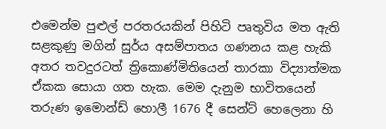එමෙන්ම පුළුල් පරතරයකින් පිහිටි පෘතුවිය මත ඇති සළකුණු මගින් සුර්ය අසම්පාතය ගණනය කළ හැකි අතර තවදුරටත් ත්‍රිකොණ්මිතියෙන් තාරකා විද්‍යාත්මක ඒකක සොයා ගත හැක. මෙම දැනුම භාවිතයෙන් තරුණ ඉමොන්ඩ් හොලී 1676 දී සෙන්ට් හෙලෙනා හි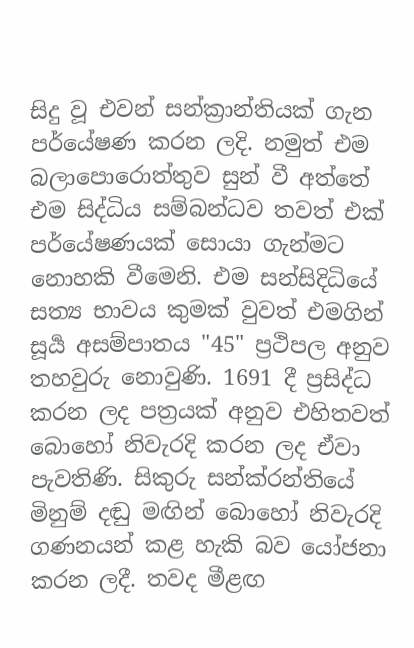සිදු වූ එවන් සන්ක්‍රාන්තියක් ගැන පර්යේෂණ කරන ලදි. නමුත් එම බලාපොරොත්තුව සුන් වී අත්තේ එම සිද්ධිය සම්බන්ධව තවත් එක් පර්යේෂණයක් සොයා ගැන්මට නොහකි වීමෙනි. එම සන්සිදිධියේ සත්‍ය භාවය කුමක් වුවත් එමගින් සූර්‍ය අසම්පාතය "45" ප්‍රථිපල අනුව තහවුරු නොවුණි. 1691 දී ප්‍රසිද්ධ කරන ලද පත්‍රයක් අනුව එහිතවත් බොහෝ නිවැරදි කරන ලද ඒවා පැවතිණි. සිකුරු සන්ක්රන්තියේ මිනුම් දඬු මඟින් බොහෝ නිවැරදි ගණනයන් කළ හැකි බව යෝජනා කරන ලදී. තවද මීළඟ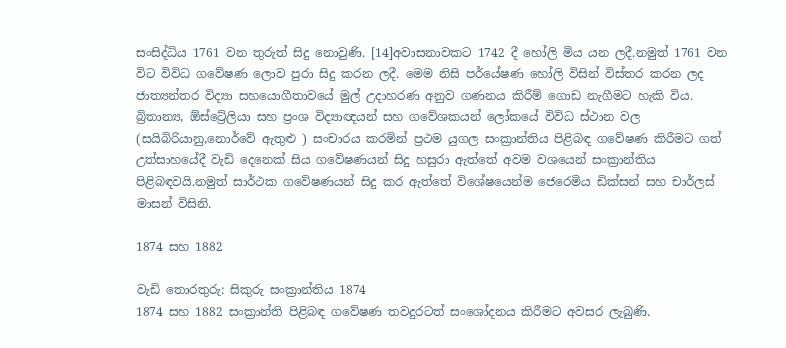සංසිද්ධිය 1761 වන තුරුත් සිදු නොවුණි. [14]අවාසනාවකට 1742 දී හෝලි මිය යන ලදී.නමුත් 1761 වන විට විවිධ ගවේෂණ ලොව පුරා සිදු කරන ලදී. මෙම නිසි පර්යේෂණ හෝලි විසින් විස්තර කරන ලද ජාත්‍යන්තර විද්‍යා සහයොගීතාවයේ මුල් උදාහරණ අනුව ගණනය කිරීම් ගොඩ නැගීමට හැකි විය. බ්‍රිතාන්‍ය, ඕස්ට්‍රේලියා සහ ප්‍රංශ විද්‍යාඥයන් සහ ගවේශකයන් ලෝකයේ විවිධ ස්ථාන වල (සයිබිරියානු,නොර්වේ ඇතුළු ) සංචාරය කරමින් ප්‍රථම යුගල සංක්‍රාන්තිය පිළිබඳ ගවේෂණ කිරීමට ගත් උත්සාහයේදී වැඩි දෙනෙක් සිය ගවේෂණයන් සිදු හසුරා ඇත්තේ අවම වශයෙන් සංක්‍රාන්තිය පිළිබඳවයි.නමුත් සාර්ථක ගවේෂණයන් සිදු කර ඇත්තේ විශේෂයෙන්ම ජෙරෙමිය ඩික්සන් සහ චාර්ලස් මාසන් විසිනි.

1874 සහ 1882

වැඩි තොරතුරු: සිකුරු සංක්‍රාන්තිය 1874
1874 සහ 1882 සංක්‍රාන්ති පිළිබඳ ගවේෂණ තවදුරටත් සංශෝදනය කිරීමට අවසර ලැබුණි.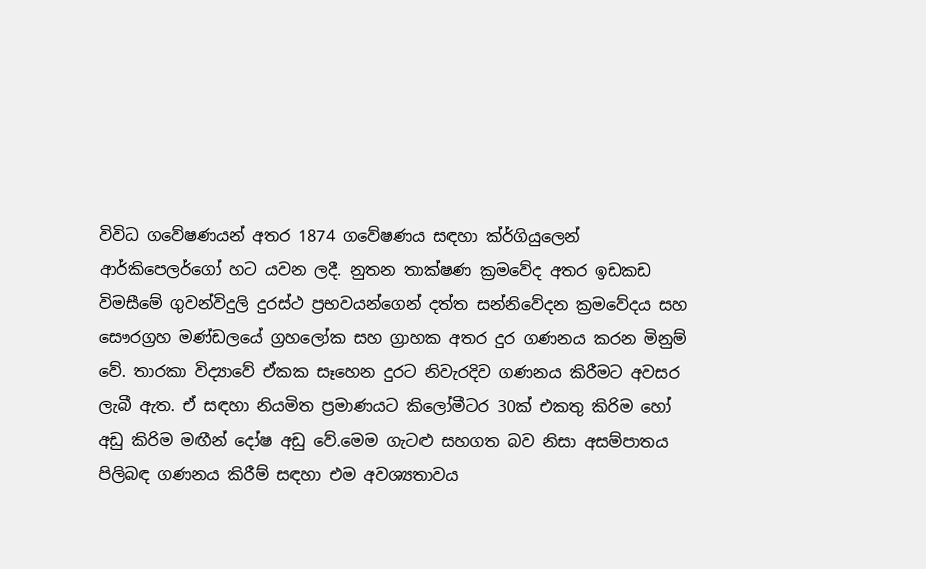විවිධ ගවේෂණයන් අතර 1874 ගවේෂණය සඳහා ක්ර්ගියුලෙන් ආර්කිපෙලර්ගෝ හට යවන ලදී. නුතන තාක්ෂණ ක්‍රමවේද අතර ඉඩකඩ විමසීමේ ගුවන්විදුලි දුරස්ථ ප්‍රභවයන්ගෙන් දත්ත සන්නිවේදන ක්‍රමවේදය සහ සෞරග්‍රහ මණ්ඩලයේ ග්‍රහලෝක සහ ග්‍රාහක අතර දුර ගණනය කරන මිනුම් වේ. තාරකා විද්‍යාවේ ඒකක සෑහෙන දුරට නිවැරදිව ගණනය කිරීමට අවසර ලැබී ඇත. ඒ සඳහා නියමිත ප්‍රමාණයට කිලෝමීටර 30ක් එකතු කිරිම හෝ අඩු කිරිම මඟීන් දෝෂ අඩු වේ.මෙම ගැටළු සහගත බව නිසා අසම්පාතය පිලිබඳ ගණනය කිරීම් සඳහා එම අවශ්‍යතාවය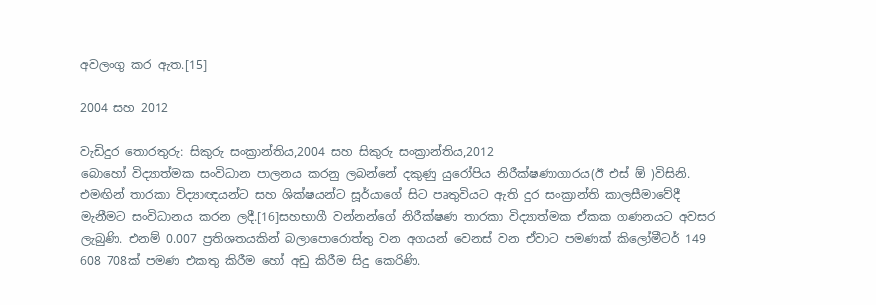අවලංගු කර ඇත.[15]

2004 සහ 2012

වැඩිදුර තොරතුරු: සිකුරු සංක්‍රාන්තිය,2004 සහ සිකුරු සංක්‍රාන්තිය,2012
බොහෝ විද්‍යාත්මක සංවිධාන පාලනය කරනු ලබන්නේ දකුණු යුරෝපිය නිරීක්ෂණාගාරය(ඊ එස් ඕ )විසිනි. එමඟින් තාරකා විද්‍යාඥයන්ට සහ ශික්ෂයන්ට සූර්යාගේ සිට පෘතුවියට ඇති දුර සංක්‍රාන්ති කාලසීමාවේදී මැනීමට සංවිධානය කරන ලදී.[16]සහභාගී වන්නන්ගේ නිරීක්ෂණ තාරකා විද්‍යාත්මක ඒකක ගණනයට අවසර ලැබුණි. එනම් 0.007 ප්‍රතිශතයකින් බලාපොරොත්තු වන අගයන් වෙනස් වන ඒවාට පමණක් කිලෝමීටර් 149 608 708ක් පමණ එකතු කිරීම හෝ අඩු කිරීම සිදු කෙරිණි.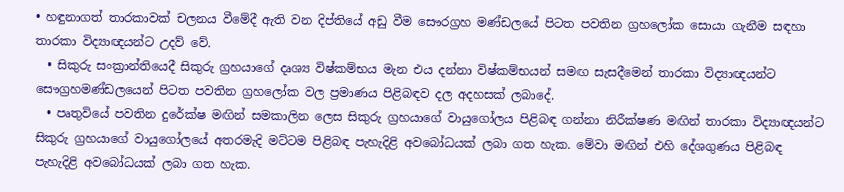• හඳුනාගත් තාරකාවක් චලනය වීමේදී ඇති වන දිප්තියේ අඩු වීම සෞරග්‍රහ මණ්ඩලයේ පිටත පවතින ග්‍රහලෝක සොයා ගැනීම සඳහා තාරකා විද්‍යාඥයන්ට උදව් වේ.
  • සිකුරු සංක්‍රාන්තියෙදී සිකුරු ග්‍රහයාගේ දෘශ්‍ය විෂ්කම්භය මැන එය දන්නා විෂ්කම්භයන් සමඟ සැසදීමෙන් තාරකා විද්‍යාඥයන්ට සෞග්‍රහමණ්ඩලයෙන් පිටත පවතින ග්‍රහලෝක වල ප්‍රමාණය පිළිබඳව දල අදහසක් ලබාදේ.
  • පෘතුවියේ පවතින දුරේක්ෂ මඟින් සමකාලින ලෙස සිකුරු ග්‍රහයාගේ වායුගෝලය පිළිබඳ ගන්නා නිරීක්ෂණ මඟින් තාරකා විද්‍යාඥයන්ට සිකුරු ග්‍රහයාගේ වායුගෝලයේ අතරමැදි මට්ටම පිළිබඳ පැහැදිළි අවබෝධයක් ලබා ගත හැක. මේවා මඟින් එහි දේශගුණය පිළිබඳ පැහැදිළි අවබෝධයක් ලබා ගත හැක.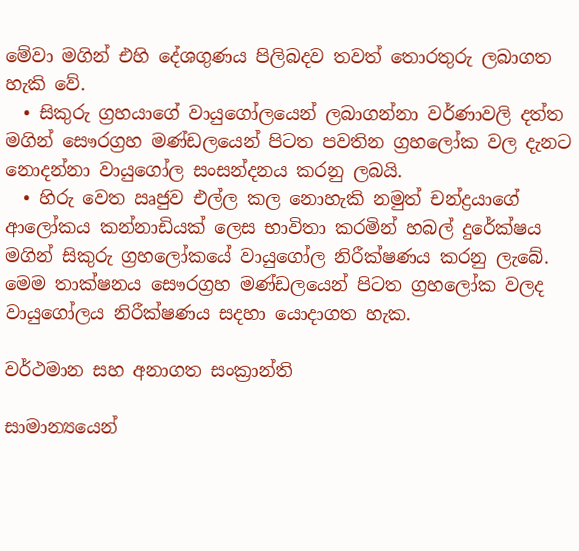මේවා මගින් එහි දේශගුණය පිලිබදව තවත් තොරතුරු ලබාගත හැකි වේ.
  • සිකුරු ග්‍රහයාගේ වායුගෝලයෙන් ලබාගන්නා වර්ණාවලි දත්ත මගින් සෞරග්‍රහ මණ්ඩලයෙන් පිටත පවතින ග්‍රහලෝක වල දැනට නොදන්නා වායුගෝල සංසන්දනය කරනු ලබයි.
  • හිරු වෙත ඍජුව එල්ල කල නොහැකි නමුත් චන්ද්‍රයාගේ ආලෝකය කන්නාඩියක් ලෙස භාවිතා කරමින් හබල් දුරේක්ෂය මගින් සිකුරු ග්‍රහලෝකයේ වායුගෝල නිරීක්ෂණය කරනු ලැබේ. මෙම තාක්ෂනය සෞරග්‍රහ මණ්ඩලයෙන් පිටත ග්‍රහලෝක වලද වායුගෝලය නිරීක්ෂණය සදහා යොදාගත හැක.

වර්ථමාන සහ අනාගත සංක්‍රාන්ති

සාමාන්‍යයෙන්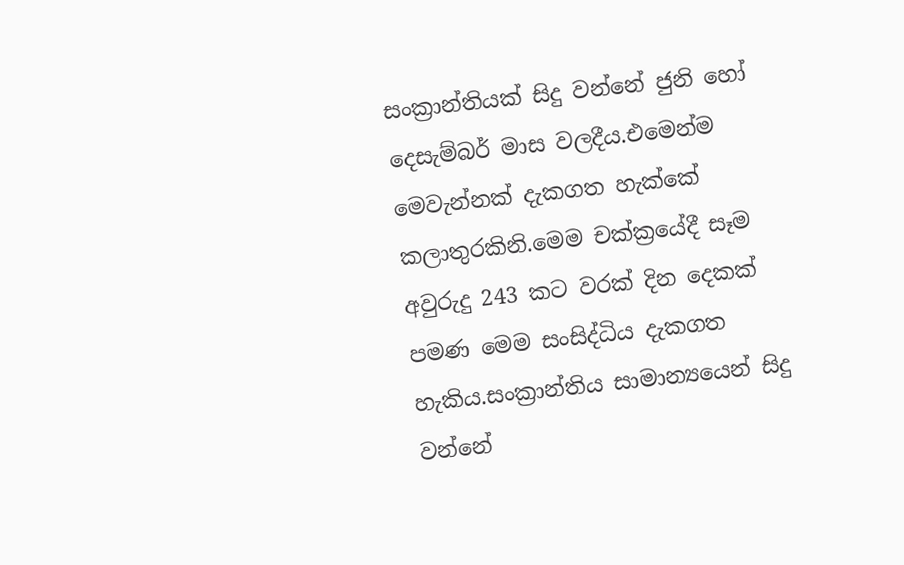සංක්‍රාන්තියක් සිදු වන්නේ ජුනි හෝ දෙසැම්බර් මාස වලදීය.එමෙන්ම මෙවැන්නක් දැකගත හැක්කේ කලාතුරකිනි.මෙම චක්ක්‍රයේදී සෑම අවුරුදු 243 කට වරක් දින දෙකක් පමණ මෙම සංසිද්ධිය දැකගත හැකිය.සංක්‍රාන්තිය සාමාන්‍යයෙන් සිදු වන්නේ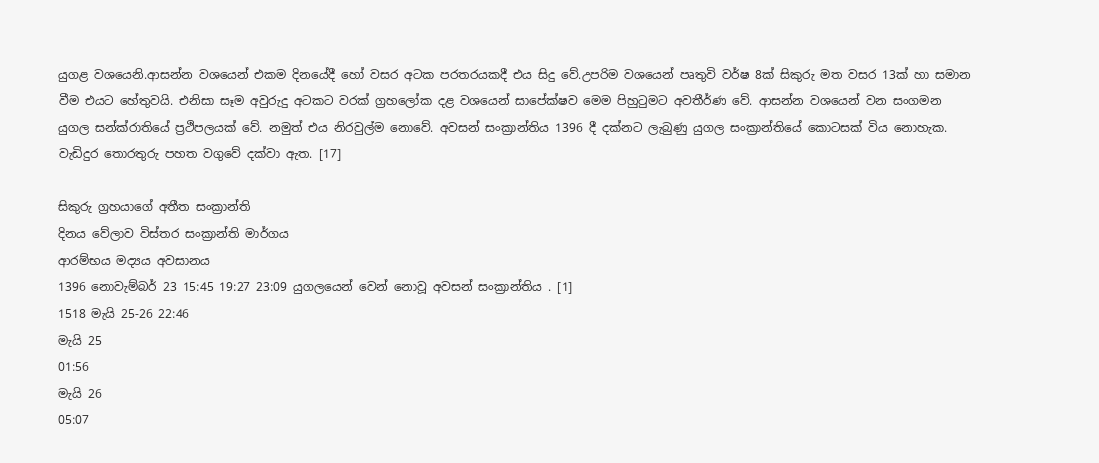යුගළ වශයෙනි.ආසන්න වශයෙන් එකම දිනයේදී හෝ වසර අටක පරතරයකදී එය සිදු වේ.උපරිම වශයෙන් පෘතුවි වර්ෂ 8ක් සිකුරු මත වසර 13ක් හා සමාන වීම එයට හේතුවයි. එනිසා සෑම අවුරුදු අටකට වරක් ග්‍රහලෝක දළ වශයෙන් සාපේක්ෂව මෙම පිහුටුමට අවතීර්ණ වේ. ආසන්න වශයෙන් වන සංගමන යුගල සන්ක්රාතියේ ප්‍රථිපලයක් වේ. නමුත් එය නිරවුල්ම නොවේ. අවසන් සංක්‍රාන්තිය 1396 දී දක්නට ලැබුණු යුගල සංක්‍රාන්තියේ කොටසක් විය නොහැක. වැඩිදුර තොරතුරු පහත වගුවේ දක්වා ඇත. [17]

සිකුරු ග්‍රහයාගේ අතීත සංක්‍රාන්ති
දිනය වේලාව විස්තර සංක්‍රාන්ති මාර්ගය
ආරම්භය මද්‍යය අවසානය
1396 නොවැම්බර් 23 15:45 19:27 23:09 යුගලයෙන් වෙන් නොවූ අවසන් සංක්‍රාන්තිය . [1]
1518 මැයි 25-26 22:46
මැයි 25
01:56
මැයි 26
05:07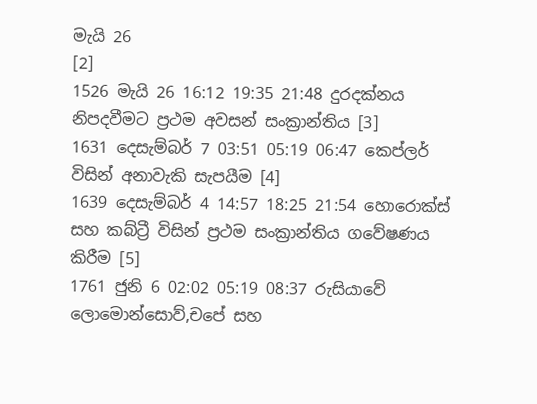මැයි 26
[2]
1526 මැයි 26 16:12 19:35 21:48 දුරදක්නය නිපදවීමට ප්‍රථම අවසන් සංක්‍රාන්තිය [3]
1631 දෙසැම්බර් 7 03:51 05:19 06:47 කෙප්ලර් විසින් අනාවැකි සැපයීම [4]
1639 දෙසැම්බර් 4 14:57 18:25 21:54 හොරොක්ස් සහ කබ්ට්‍රී විසින් ප්‍රථම සංක්‍රාන්තිය ගවේෂණය කිරීම [5]
1761 ජුනි 6 02:02 05:19 08:37 රුසියාවේ ලොමොන්සොව්,චපේ සහ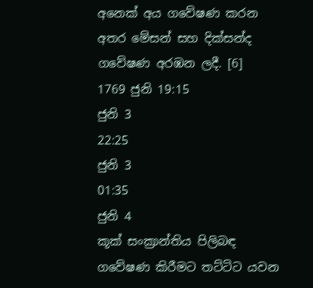අනෙක් අය ගවේෂණ කරන අතර මේසන් සහ දික්සන්ද ගවේෂණ අරඹන ලදී. [6]
1769 ජුනි 19:15
ජුනි 3
22:25
ජුනි 3
01:35
ජුනි 4
කූක් සංක්‍රාන්තිය පිලිබඳ ගවේෂණ කිරීමට තට්ටිට යවන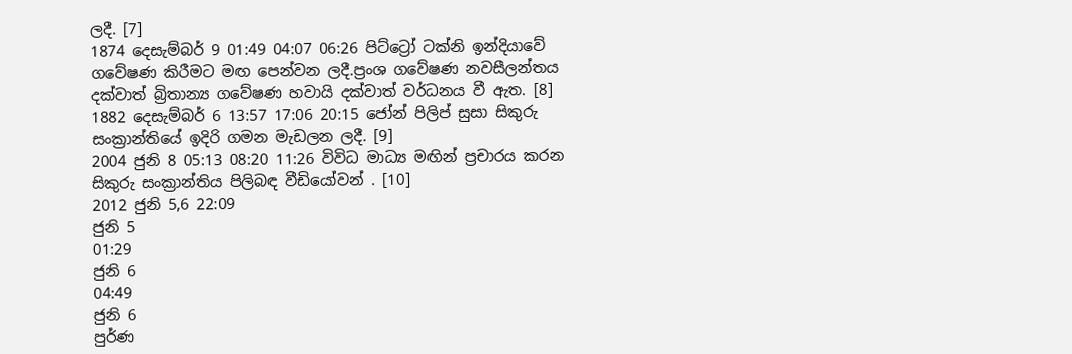ලදී. [7]
1874 දෙසැම්බර් 9 01:49 04:07 06:26 පිට්ට්‍රෝ ටක්නි ඉන්දියාවේ ගවේෂණ කිරීමට මඟ පෙන්වන ලදී.ප්‍රංශ ගවේෂණ නවසීලන්තය දක්වාත් බ්‍රිතාන්‍ය ගවේෂණ හවායි දක්වාත් වර්ධනය වී ඇත. [8]
1882 දෙසැම්බර් 6 13:57 17:06 20:15 ජෝන් පිලිප් සුසා සිකුරු සංක්‍රාන්තියේ ඉදිරි ගමන මැඩලන ලදී. [9]
2004 ජුනි 8 05:13 08:20 11:26 විවිධ මාධ්‍ය මඟින් ප්‍රචාරය කරන සිකුරු සංක්‍රාන්තිය පිලිබඳ වීඩියෝවන් . [10]
2012 ජුනි 5,6 22:09
ජුනි 5
01:29
ජුනි 6
04:49
ජුනි 6
පුර්ණ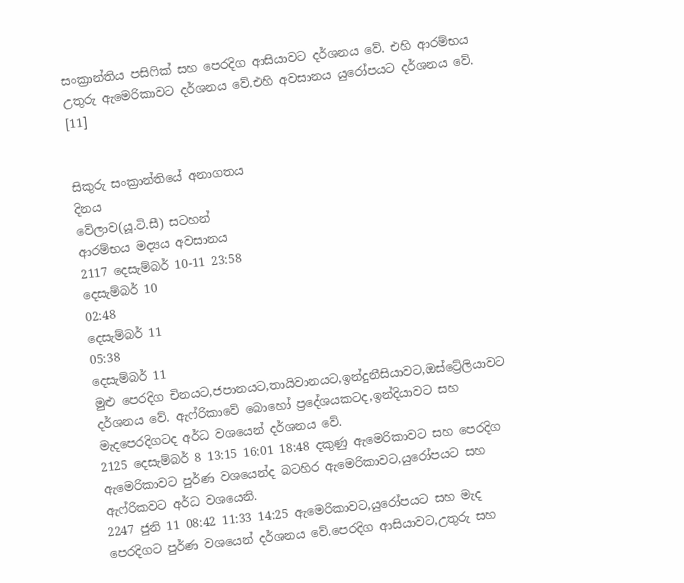සංක්‍රාන්තිය පසිෆික් සහ පෙරදිග ආසියාවට දර්ශනය වේ. එහි ආරම්භය උතුරු ඇමෙරිකාවට දර්ශනය වේ.එහි අවසානය යුරෝපයට දර්ශනය වේ. [11]


සිකුරු සංක්‍රාන්තියේ අනාගතය
දිනය
වේලාව(යූ.ටි.සී) සටහන්
ආරම්භය මද්‍යය අවසානය
2117 දෙසැම්බර් 10-11 23:58
දෙසැම්බර් 10
02:48
දෙසැම්බර් 11
05:38
දෙසැම්බර් 11
මුළු පෙරදිග චිනයට,ජපානයට,තායිවානයට,ඉන්දුනීසියාවට,ඔස්ට්‍රේලියාවට දර්ශනය වේ. ඇෆ්රිකාවේ බොහෝ ප්‍රදේශයකටද,ඉන්දියාවට සහ මැදපෙරදිගටද අර්ධ වශයෙන් දර්ශනය වේ.
2125 දෙසැම්බර් 8 13:15 16:01 18:48 දකුණු ඇමෙරිකාවට සහ පෙරදිග ඇමෙරිකාවට පුර්ණ වශයෙන්ද බටහිර ඇමෙරිකාවට,යුරෝපයට සහ ඇෆ්රිකවට අර්ධ වශයෙනි.
2247 ජුනි 11 08:42 11:33 14:25 ඇමෙරිකාවට,යුරෝපයට සහ මැද පෙරදිගට පුර්ණ වශයෙන් දර්ශනය වේ.පෙරදිග ආසියාවට,උතුරු සහ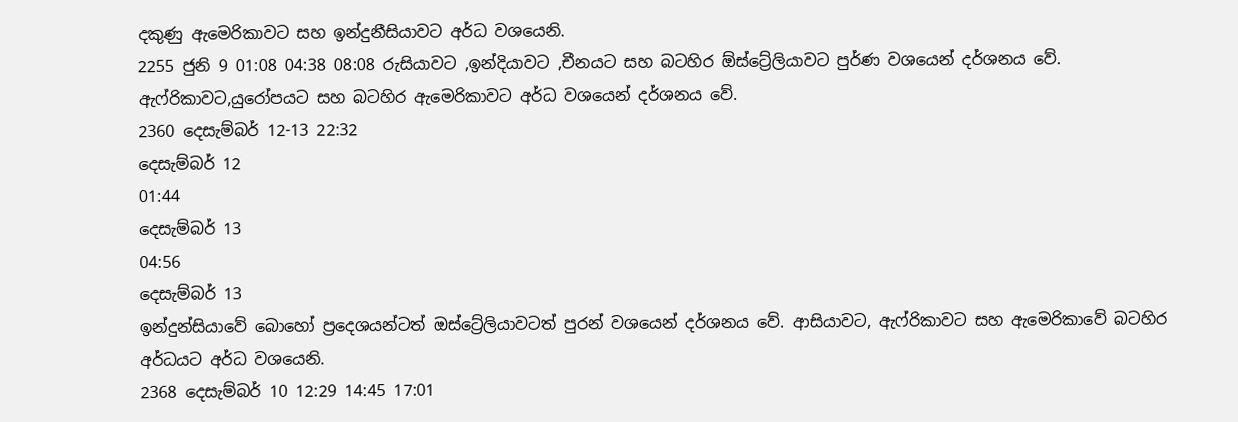දකුණු ඇමෙරිකාවට සහ ඉන්දුනීසියාවට අර්ධ වශයෙනි.
2255 ජුනි 9 01:08 04:38 08:08 රුසියාවට ,ඉන්දියාවට ,චීනයට සහ බටහිර ඕස්ට්‍රේලියාවට පුර්ණ වශයෙන් දර්ශනය වේ. ඇෆ්රිකාවට,යුරෝපයට සහ බටහිර ඇමෙරිකාවට අර්ධ වශයෙන් දර්ශනය වේ.
2360 දෙසැම්බර් 12-13 22:32
දෙසැම්බර් 12
01:44
දෙසැම්බර් 13
04:56
දෙසැම්බර් 13
ඉන්දුන්සියාවේ බොහෝ ප්‍රදෙශයන්ටත් ඔස්ට්‍රේලියාවටත් පුරන් වශයෙන් දර්ශනය වේ. ආසියාවට, ඇෆ්රිකාවට සහ ඇමෙරිකාවේ බටහිර අර්ධයට අර්ධ වශයෙනි.
2368 දෙසැම්බර් 10 12:29 14:45 17:01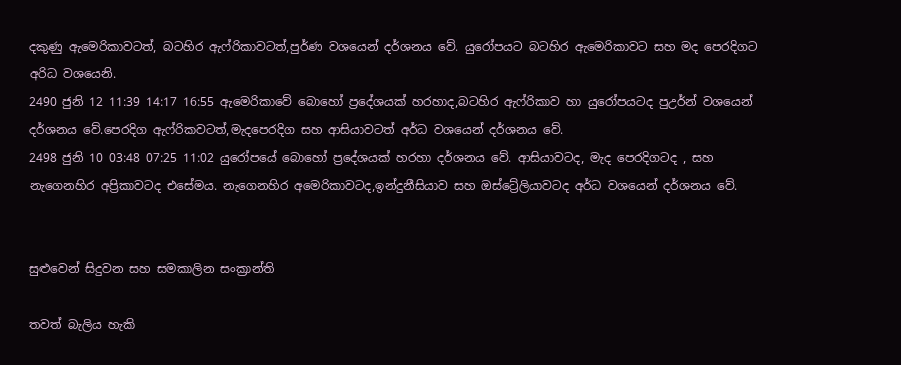දකුණු ඇමෙරිකාවටත්, බටහිර ඇෆ්රිකාවටත්,පුර්ණ වශයෙන් දර්ශනය වේ. යුරෝපයට බටහිර ඇමෙරිකාවට සහ මද පෙරදිගට අරිධ වශයෙනි.
2490 ජුනි 12 11:39 14:17 16:55 ඇමෙරිකාවේ බොහෝ ප්‍රදේශයක් හරහාද,බටහිර ඇෆ්රිකාව හා යුරෝපයටද පුඋර්න් වශයෙන් දර්ශනය වේ.පෙරදිග ඇෆ්රිකවටත්,මැදපෙරදිග සහ ආසියාවටත් අර්ධ වශයෙන් දර්ශනය වේ.
2498 ජුනි 10 03:48 07:25 11:02 යුරෝපයේ බොහෝ ප්‍රදේශයක් හරහා දර්ශනය වේ. ආසියාවටද, මැද පෙරදිගටද , සහ නැගෙනහිර අප්‍රිකාවටද එසේමය. නැගෙනහිර අමෙරිකාවටද,ඉන්දුනීසියාව සහ ඔස්ට්‍රේලියාවටද අර්ධ වශයෙන් දර්ශනය වේ.


සුළුවෙන් සිදුවන සහ සමකාලින සංක්‍රාන්ති

තවත් බැලිය හැකි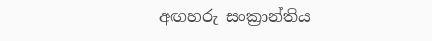අඟහරු සංක්‍රාන්තිය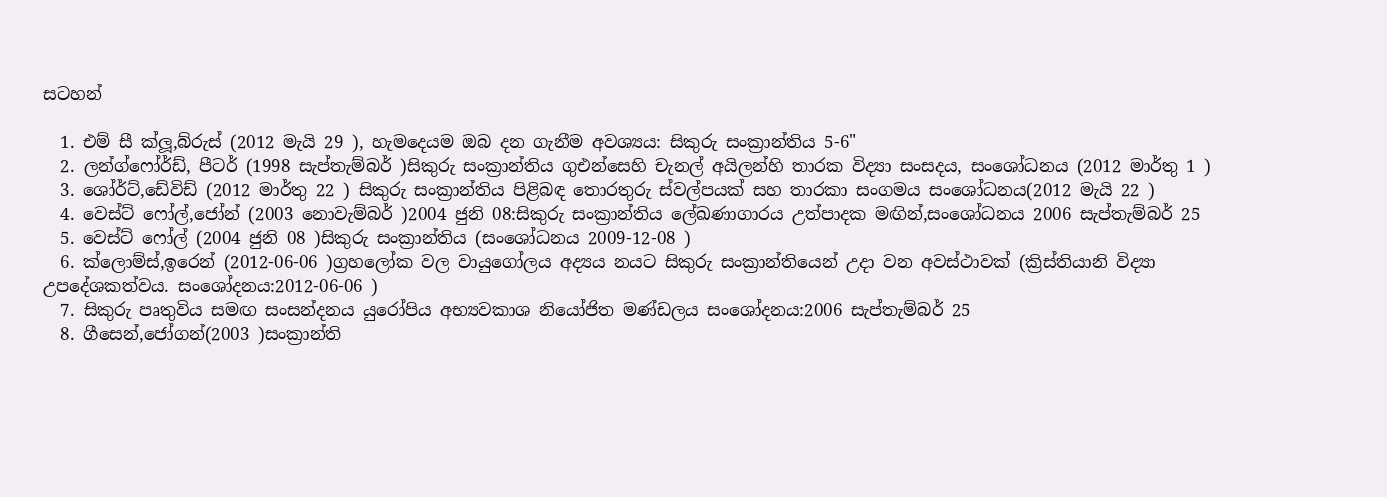සටහන්

  1. එම් සී ක්ලූ,බ්රුස් (2012 මැයි 29 ), හැමදෙයම ඔබ දන ගැනීම අවශ්‍යය: සිකුරු සංක්‍රාන්තිය 5-6"
  2. ලන්ග්ෆෝර්ඩ්, පීටර් (1998 සැප්තැම්බර් )සිකුරු සංක්‍රාන්තිය ගුඑන්සෙහි චැනල් අයිලන්හි තාරක විද්‍යා සංසදය, සංශෝධනය (2012 මාර්තු 1 )
  3. ශෝර්ට්,ඩේවිඩ් (2012 මාර්තු 22 ) සිකුරු සංක්‍රාන්තිය පිළිබඳ තොරතුරු ස්වල්පයක් සහ තාරකා සංගමය සංශෝධනය(2012 මැයි 22 )
  4. වෙස්ට් ෆෝල්,ජෝන් (2003 නොවැම්බර් )2004 ජුනි 08:සිකුරු සංක්‍රාන්තිය ලේඛණාගාරය උත්පාදක මඟින්,සංශෝධනය 2006 සැප්තැම්බර් 25
  5. වෙස්ට් ෆෝල් (2004 ජුනි 08 )සිකුරු සංක්‍රාන්තිය (සංශෝධනය 2009-12-08 )
  6. ක්ලොම්ස්,ඉරෙන් (2012-06-06 )ග්‍රහලෝක වල වායුගෝලය අද්‍යය නයට සිකුරු සංක්‍රාන්තියෙන් උදා වන අවස්ථාවක් (ක්‍රිස්තියානි විද්‍යා උපදේශකත්වය. සංශෝදනය:2012-06-06 )
  7. සිකුරු පෘතුවිය සමඟ සංසන්දනය යුරෝපිය අභ්‍යවකාශ නියෝජිත මණ්ඩලය සංශෝදනය:2006 සැප්තැම්බර් 25
  8. ගීසෙන්,ජෝගන්(2003 )සංක්‍රාන්ති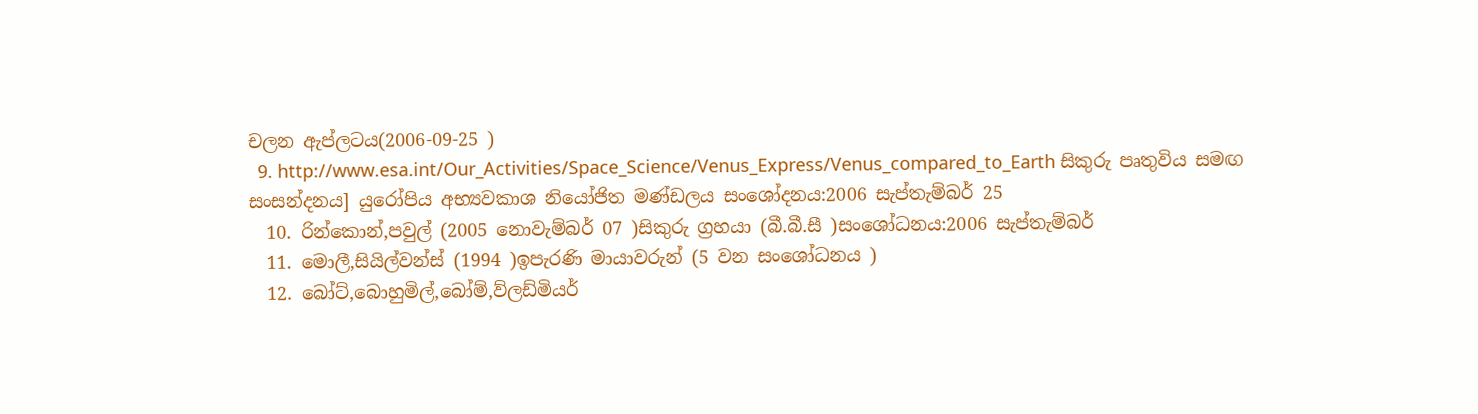චලන ඇප්ලටය(2006-09-25 )
  9. http://www.esa.int/Our_Activities/Space_Science/Venus_Express/Venus_compared_to_Earth සිකුරු පෘතුවිය සමඟ සංසන්දනය] යුරෝපිය අභ්‍යවකාශ නියෝජිත මණ්ඩලය සංශෝදනය:2006 සැප්තැම්බර් 25
  10. රින්කොන්,පවුල් (2005 නොවැම්බර් 07 )සිකුරු ග්‍රහයා (බී.බී.සී )සංශෝධනය:2006 සැප්තැම්බර්
  11. මොලී,සියිල්වන්ස් (1994 )ඉපැරණි මායාවරුන් (5 වන සංශෝධනය )
  12. බෝට්,බොහුමිල්,බෝම්,ව්ලඩ්මියර්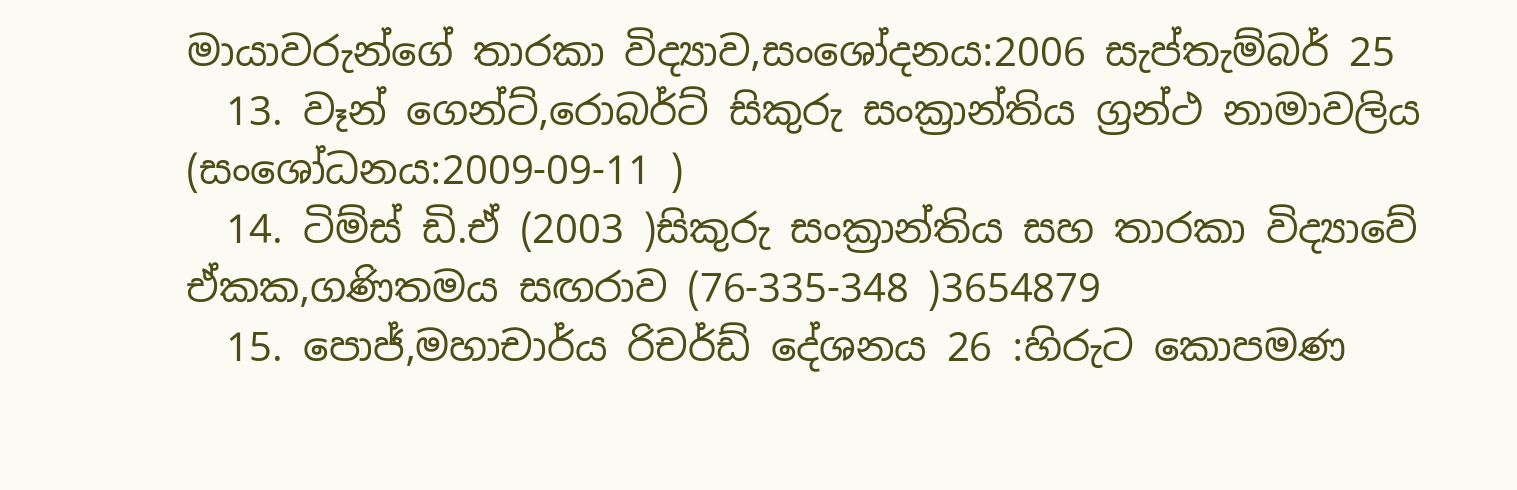මායාවරුන්ගේ තාරකා විද්‍යාව,සංශෝදනය:2006 සැප්තැම්බර් 25
  13. වෑන් ගෙන්ට්,රොබර්ට් සිකුරු සංක්‍රාන්තිය ග්‍රන්ථ නාමාවලිය (සංශෝධනය:2009-09-11 )
  14. ටිම්ස් ඩි.ඒ (2003 )සිකුරු සංක්‍රාන්තිය සහ තාරකා විද්‍යාවේ ඒකක,ගණිතමය සඟරාව (76-335-348 )3654879
  15. පොජ්,මහාචාර්ය රිචර්ඩ් දේශනය 26 :හිරුට කොපමණ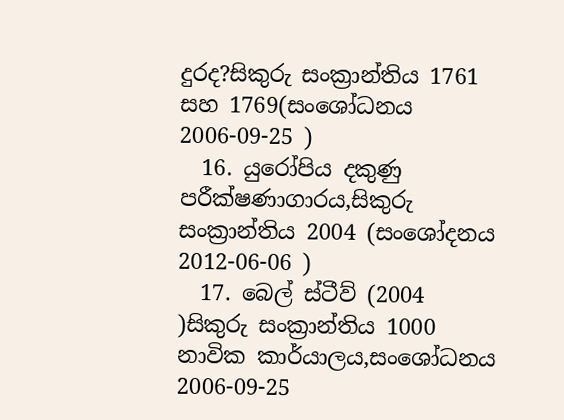දුරද?සිකුරු සංක්‍රාන්තිය 1761 සහ 1769(සංශෝධනය 2006-09-25 )
  16. යුරෝපිය දකුණු පරීක්ෂණාගාරය,සිකුරු සංක්‍රාන්තිය 2004 (සංශෝදනය 2012-06-06 )
  17. බෙල් ස්ටීව් (2004 )සිකුරු සංක්‍රාන්තිය 1000 නාවික කාර්යාලය,සංශෝධනය 2006-09-25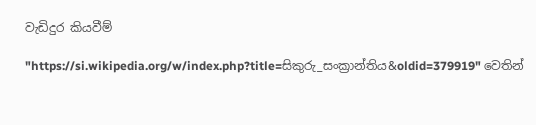වැඩිදුර කියවීම්

"https://si.wikipedia.org/w/index.php?title=සිකුරු_සංක්‍රාන්තිය&oldid=379919" වෙතින්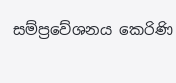සම්ප්‍රවේශනය කෙරිණි